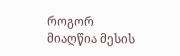როგორ მიაღწია მესის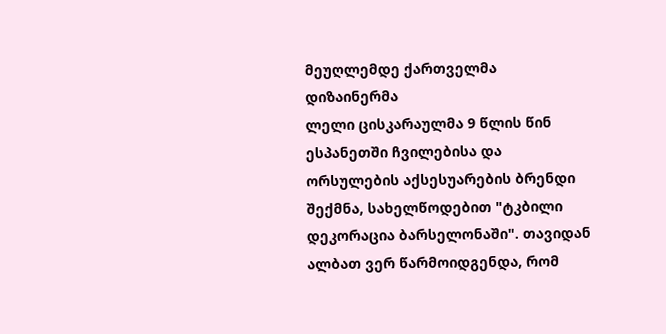მეუღლემდე ქართველმა დიზაინერმა
ლელი ცისკარაულმა 9 წლის წინ ესპანეთში ჩვილებისა და ორსულების აქსესუარების ბრენდი შექმნა, სახელწოდებით "ტკბილი დეკორაცია ბარსელონაში". თავიდან ალბათ ვერ წარმოიდგენდა, რომ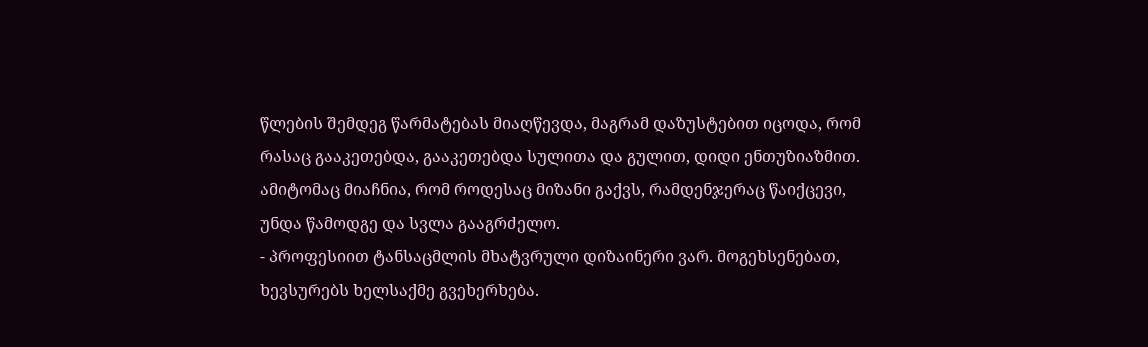წლების შემდეგ წარმატებას მიაღწევდა, მაგრამ დაზუსტებით იცოდა, რომ რასაც გააკეთებდა, გააკეთებდა სულითა და გულით, დიდი ენთუზიაზმით. ამიტომაც მიაჩნია, რომ როდესაც მიზანი გაქვს, რამდენჯერაც წაიქცევი, უნდა წამოდგე და სვლა გააგრძელო.
- პროფესიით ტანსაცმლის მხატვრული დიზაინერი ვარ. მოგეხსენებათ, ხევსურებს ხელსაქმე გვეხერხება.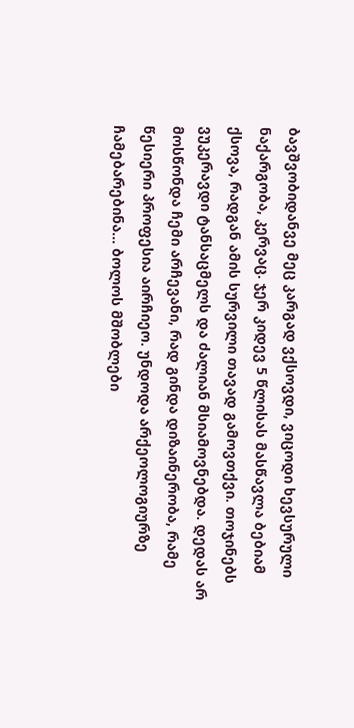ბავშვობიდანვე მეც კარგად ვქსოვდი, ვიცოდი ხევსურული ნაქარგობა, კერვაც. ჯერ კიდევ 5 წლისას მასწავლა ბებიამ ქსოვა, რადგან ამის სურვილი თავად გამოვთქვი. თოჯინებს ვუკერავდი ტანსაცმელს და ძალიან მსიამოვნებდა. დედას არ მოსწონდა ჩემი არჩევანი, რად გინდა დიზაინერობა, რამე წესიერი პროფესია აირჩიეო. უნდოდა არქეოლოგიურზე ჩამებარებინა... ბოლოს მშობლები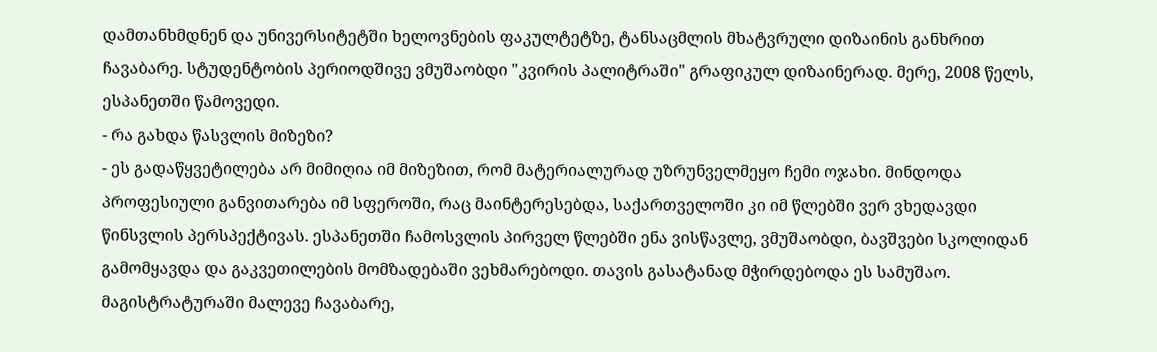დამთანხმდნენ და უნივერსიტეტში ხელოვნების ფაკულტეტზე, ტანსაცმლის მხატვრული დიზაინის განხრით ჩავაბარე. სტუდენტობის პერიოდშივე ვმუშაობდი "კვირის პალიტრაში" გრაფიკულ დიზაინერად. მერე, 2008 წელს, ესპანეთში წამოვედი.
- რა გახდა წასვლის მიზეზი?
- ეს გადაწყვეტილება არ მიმიღია იმ მიზეზით, რომ მატერიალურად უზრუნველმეყო ჩემი ოჯახი. მინდოდა პროფესიული განვითარება იმ სფეროში, რაც მაინტერესებდა, საქართველოში კი იმ წლებში ვერ ვხედავდი წინსვლის პერსპექტივას. ესპანეთში ჩამოსვლის პირველ წლებში ენა ვისწავლე, ვმუშაობდი, ბავშვები სკოლიდან გამომყავდა და გაკვეთილების მომზადებაში ვეხმარებოდი. თავის გასატანად მჭირდებოდა ეს სამუშაო. მაგისტრატურაში მალევე ჩავაბარე,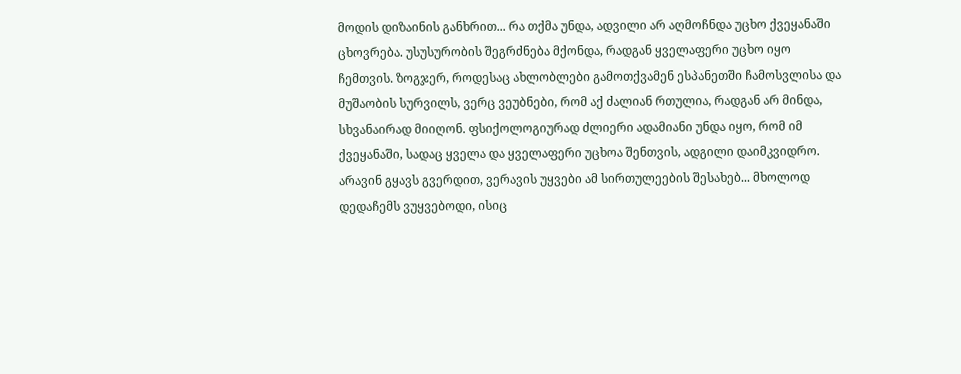მოდის დიზაინის განხრით... რა თქმა უნდა, ადვილი არ აღმოჩნდა უცხო ქვეყანაში ცხოვრება. უსუსურობის შეგრძნება მქონდა, რადგან ყველაფერი უცხო იყო ჩემთვის. ზოგჯერ, როდესაც ახლობლები გამოთქვამენ ესპანეთში ჩამოსვლისა და მუშაობის სურვილს, ვერც ვეუბნები, რომ აქ ძალიან რთულია, რადგან არ მინდა, სხვანაირად მიიღონ. ფსიქოლოგიურად ძლიერი ადამიანი უნდა იყო, რომ იმ ქვეყანაში, სადაც ყველა და ყველაფერი უცხოა შენთვის, ადგილი დაიმკვიდრო. არავინ გყავს გვერდით, ვერავის უყვები ამ სირთულეების შესახებ... მხოლოდ დედაჩემს ვუყვებოდი, ისიც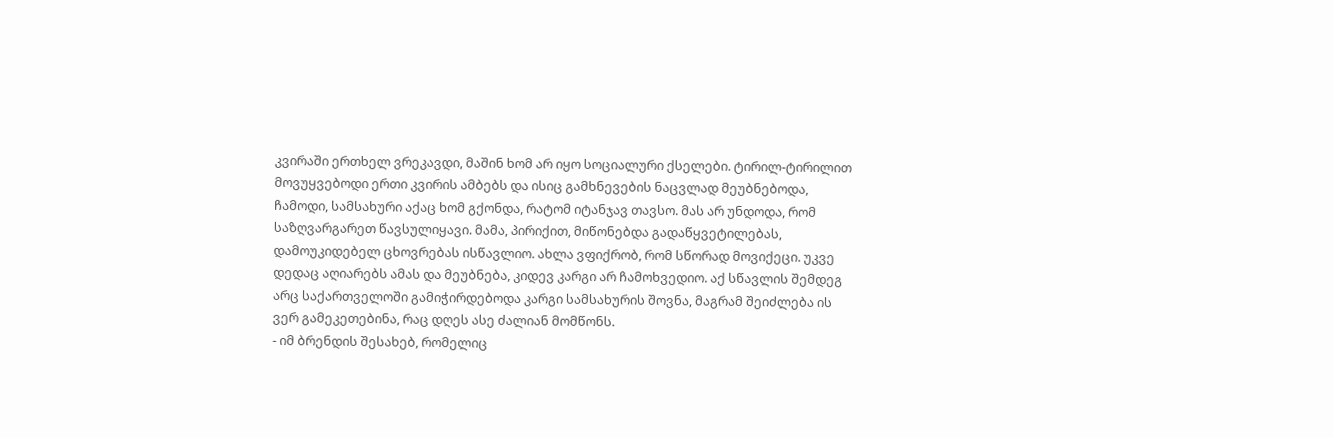კვირაში ერთხელ ვრეკავდი, მაშინ ხომ არ იყო სოციალური ქსელები. ტირილ-ტირილით მოვუყვებოდი ერთი კვირის ამბებს და ისიც გამხნევების ნაცვლად მეუბნებოდა, ჩამოდი, სამსახური აქაც ხომ გქონდა, რატომ იტანჯავ თავსო. მას არ უნდოდა, რომ საზღვარგარეთ წავსულიყავი. მამა, პირიქით, მიწონებდა გადაწყვეტილებას, დამოუკიდებელ ცხოვრებას ისწავლიო. ახლა ვფიქრობ, რომ სწორად მოვიქეცი. უკვე დედაც აღიარებს ამას და მეუბნება, კიდევ კარგი არ ჩამოხვედიო. აქ სწავლის შემდეგ არც საქართველოში გამიჭირდებოდა კარგი სამსახურის შოვნა, მაგრამ შეიძლება ის ვერ გამეკეთებინა, რაც დღეს ასე ძალიან მომწონს.
- იმ ბრენდის შესახებ, რომელიც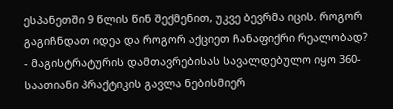ესპანეთში 9 წლის წინ შექმენით, უკვე ბევრმა იცის. როგორ გაგიჩნდათ იდეა და როგორ აქციეთ ჩანაფიქრი რეალობად?
- მაგისტრატურის დამთავრებისას სავალდებულო იყო 360-საათიანი პრაქტიკის გავლა ნებისმიერ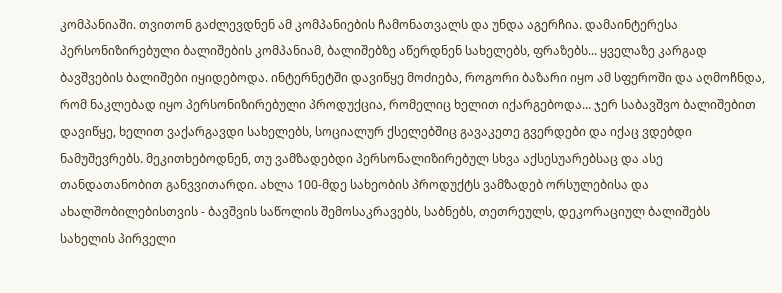კომპანიაში. თვითონ გაძლევდნენ ამ კომპანიების ჩამონათვალს და უნდა აგერჩია. დამაინტერესა პერსონიზირებული ბალიშების კომპანიამ, ბალიშებზე აწერდნენ სახელებს, ფრაზებს... ყველაზე კარგად ბავშვების ბალიშები იყიდებოდა. ინტერნეტში დავიწყე მოძიება, როგორი ბაზარი იყო ამ სფეროში და აღმოჩნდა, რომ ნაკლებად იყო პერსონიზირებული პროდუქცია, რომელიც ხელით იქარგებოდა... ჯერ საბავშვო ბალიშებით დავიწყე, ხელით ვაქარგავდი სახელებს, სოციალურ ქსელებშიც გავაკეთე გვერდები და იქაც ვდებდი ნამუშევრებს. მეკითხებოდნენ, თუ ვამზადებდი პერსონალიზირებულ სხვა აქსესუარებსაც და ასე თანდათანობით განვვითარდი. ახლა 100-მდე სახეობის პროდუქტს ვამზადებ ორსულებისა და ახალშობილებისთვის - ბავშვის საწოლის შემოსაკრავებს, საბნებს, თეთრეულს, დეკორაციულ ბალიშებს სახელის პირველი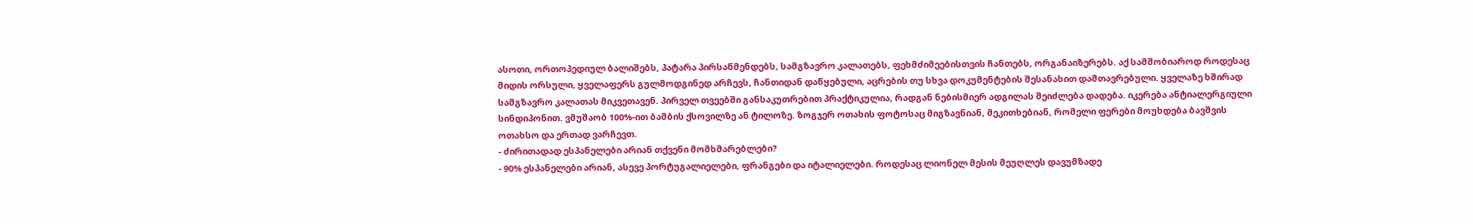ასოთი, ორთოპედიულ ბალიშებს, პატარა პირსაწმენდებს, სამგზავრო კალათებს, ფეხმძიმეებისთვის ჩანთებს, ორგანაიზერებს. აქ სამშობიაროდ როდესაც მიდის ორსული, ყველაფერს გულმოდგინედ არჩევს, ჩანთიდან დაწყებული, აცრების თუ სხვა დოკუმენტების შესანახით დამთავრებული. ყველაზე ხშირად სამგზავრო კალათას მიკვეთავენ. პირველ თვეებში განსაკუთრებით პრაქტიკულია, რადგან ნებისმიერ ადგილას შეიძლება დადება. იკერება ანტიალერგიული სინდიპონით. ვმუშაობ 100%-ით ბამბის ქსოვილზე ან ტილოზე. ზოგჯერ ოთახის ფოტოსაც მიგზავნიან, მეკითხებიან, რომელი ფერები მოუხდება ბავშვის ოთახსო და ერთად ვარჩევთ.
- ძირითადად ესპანელები არიან თქვენი მომხმარებლები?
- 90% ესპანელები არიან, ასევე პორტუგალიელები, ფრანგები და იტალიელები. როდესაც ლიონელ მესის მეუღლეს დავუმზადე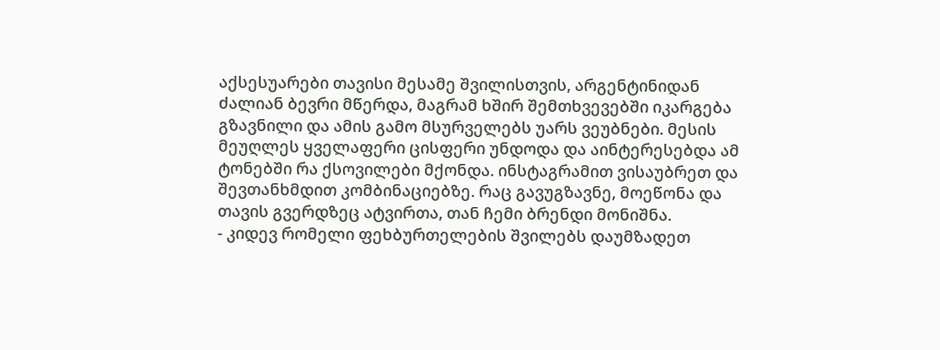აქსესუარები თავისი მესამე შვილისთვის, არგენტინიდან ძალიან ბევრი მწერდა, მაგრამ ხშირ შემთხვევებში იკარგება გზავნილი და ამის გამო მსურველებს უარს ვეუბნები. მესის მეუღლეს ყველაფერი ცისფერი უნდოდა და აინტერესებდა ამ ტონებში რა ქსოვილები მქონდა. ინსტაგრამით ვისაუბრეთ და შევთანხმდით კომბინაციებზე. რაც გავუგზავნე, მოეწონა და თავის გვერდზეც ატვირთა, თან ჩემი ბრენდი მონიშნა.
- კიდევ რომელი ფეხბურთელების შვილებს დაუმზადეთ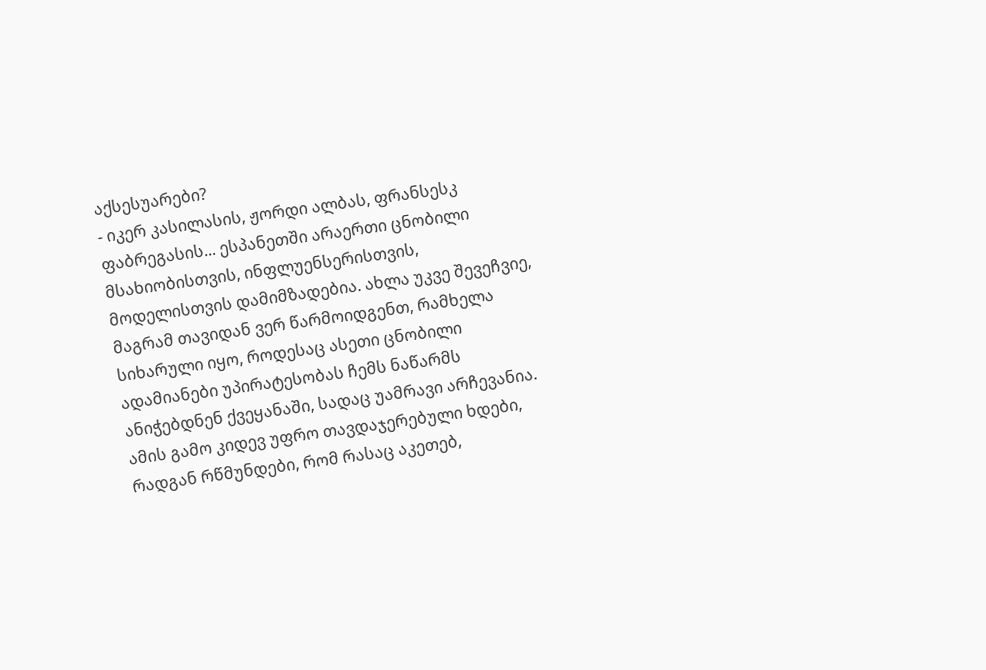აქსესუარები?
- იკერ კასილასის, ჟორდი ალბას, ფრანსესკ ფაბრეგასის... ესპანეთში არაერთი ცნობილი მსახიობისთვის, ინფლუენსერისთვის, მოდელისთვის დამიმზადებია. ახლა უკვე შევეჩვიე, მაგრამ თავიდან ვერ წარმოიდგენთ, რამხელა სიხარული იყო, როდესაც ასეთი ცნობილი ადამიანები უპირატესობას ჩემს ნაწარმს ანიჭებდნენ ქვეყანაში, სადაც უამრავი არჩევანია. ამის გამო კიდევ უფრო თავდაჯერებული ხდები, რადგან რწმუნდები, რომ რასაც აკეთებ,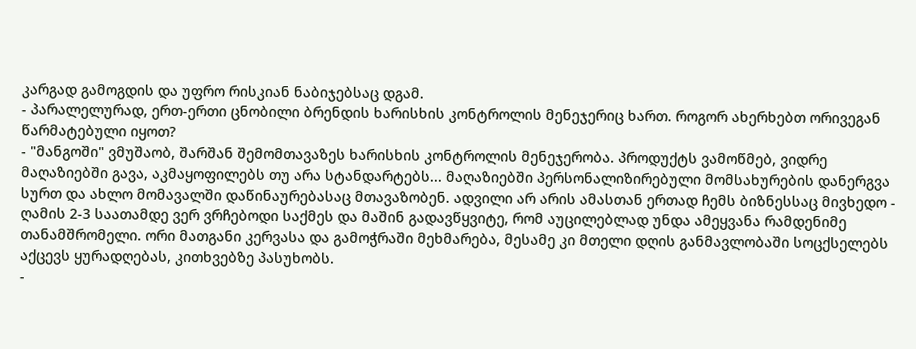კარგად გამოგდის და უფრო რისკიან ნაბიჯებსაც დგამ.
- პარალელურად, ერთ-ერთი ცნობილი ბრენდის ხარისხის კონტროლის მენეჯერიც ხართ. როგორ ახერხებთ ორივეგან წარმატებული იყოთ?
- "მანგოში" ვმუშაობ, შარშან შემომთავაზეს ხარისხის კონტროლის მენეჯერობა. პროდუქტს ვამოწმებ, ვიდრე მაღაზიებში გავა, აკმაყოფილებს თუ არა სტანდარტებს... მაღაზიებში პერსონალიზირებული მომსახურების დანერგვა სურთ და ახლო მომავალში დაწინაურებასაც მთავაზობენ. ადვილი არ არის ამასთან ერთად ჩემს ბიზნესსაც მივხედო - ღამის 2-3 საათამდე ვერ ვრჩებოდი საქმეს და მაშინ გადავწყვიტე, რომ აუცილებლად უნდა ამეყვანა რამდენიმე თანამშრომელი. ორი მათგანი კერვასა და გამოჭრაში მეხმარება, მესამე კი მთელი დღის განმავლობაში სოცქსელებს აქცევს ყურადღებას, კითხვებზე პასუხობს.
-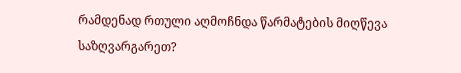რამდენად რთული აღმოჩნდა წარმატების მიღწევა საზღვარგარეთ?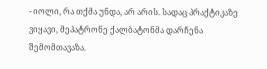- იოლი, რა თქმა უნდა, არ არის. სადაც პრაქტიკაზე ვიყავი, მეპატრონე ქალბატონმა დარჩენა შემომთავაზა.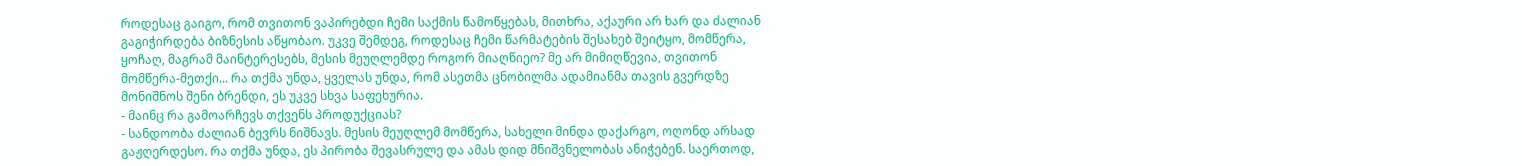როდესაც გაიგო, რომ თვითონ ვაპირებდი ჩემი საქმის წამოწყებას, მითხრა, აქაური არ ხარ და ძალიან გაგიჭირდება ბიზნესის აწყობაო. უკვე შემდეგ, როდესაც ჩემი წარმატების შესახებ შეიტყო, მომწერა, ყოჩაღ, მაგრამ მაინტერესებს, მესის მეუღლემდე როგორ მიაღწიეო? მე არ მიმიღწევია, თვითონ მომწერა-მეთქი... რა თქმა უნდა, ყველას უნდა, რომ ასეთმა ცნობილმა ადამიანმა თავის გვერდზე მონიშნოს შენი ბრენდი, ეს უკვე სხვა საფეხურია.
- მაინც რა გამოარჩევს თქვენს პროდუქციას?
- სანდოობა ძალიან ბევრს ნიშნავს. მესის მეუღლემ მომწერა, სახელი მინდა დაქარგო, ოღონდ არსად გაჟღერდესო. რა თქმა უნდა, ეს პირობა შევასრულე და ამას დიდ მნიშვნელობას ანიჭებენ. საერთოდ,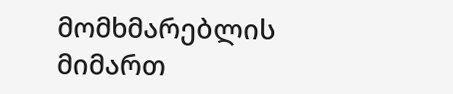მომხმარებლის მიმართ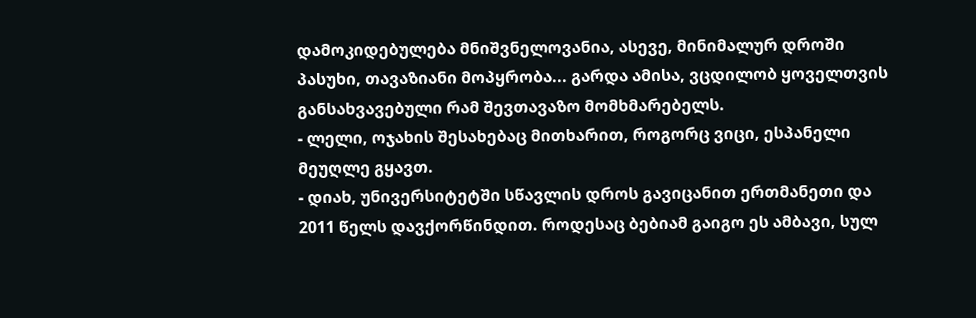დამოკიდებულება მნიშვნელოვანია, ასევე, მინიმალურ დროში პასუხი, თავაზიანი მოპყრობა... გარდა ამისა, ვცდილობ ყოველთვის განსახვავებული რამ შევთავაზო მომხმარებელს.
- ლელი, ოჯახის შესახებაც მითხარით, როგორც ვიცი, ესპანელი მეუღლე გყავთ.
- დიახ, უნივერსიტეტში სწავლის დროს გავიცანით ერთმანეთი და 2011 წელს დავქორწინდით. როდესაც ბებიამ გაიგო ეს ამბავი, სულ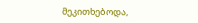მეკითხებოდა,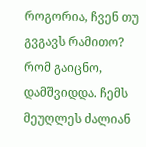როგორია, ჩვენ თუ გვგავს რამითო? რომ გაიცნო, დამშვიდდა. ჩემს მეუღლეს ძალიან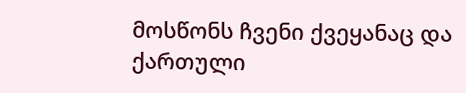მოსწონს ჩვენი ქვეყანაც და ქართული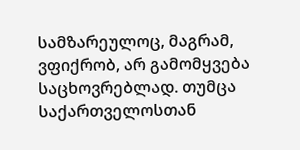სამზარეულოც, მაგრამ, ვფიქრობ, არ გამომყვება საცხოვრებლად. თუმცა საქართველოსთან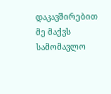დაკავშირებით მე მაქვს სამომავლო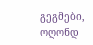გეგმები, ოღონდ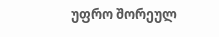უფრო შორეულ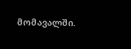მომავალში.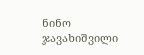ნინო ჯავახიშვილი